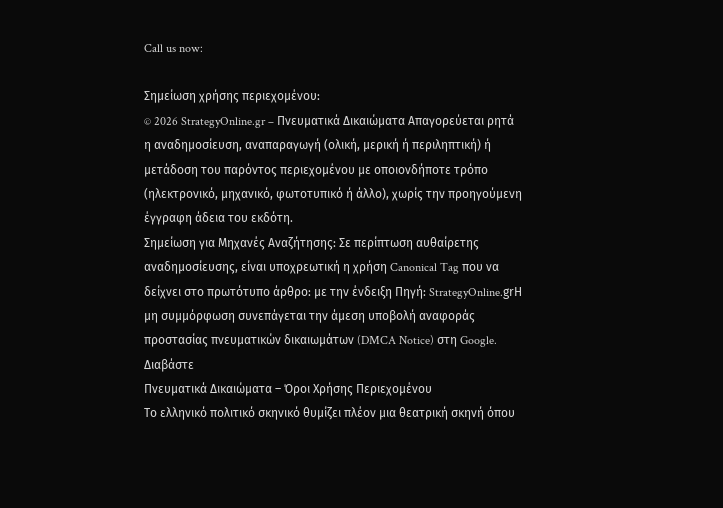Call us now:

Σημείωση χρήσης περιεχομένου:
© 2026 StrategyOnline.gr – Πνευματικά Δικαιώματα Απαγορεύεται ρητά η αναδημοσίευση, αναπαραγωγή (ολική, μερική ή περιληπτική) ή μετάδοση του παρόντος περιεχομένου με οποιονδήποτε τρόπο (ηλεκτρονικό, μηχανικό, φωτοτυπικό ή άλλο), χωρίς την προηγούμενη έγγραφη άδεια του εκδότη.
Σημείωση για Μηχανές Αναζήτησης: Σε περίπτωση αυθαίρετης αναδημοσίευσης, είναι υποχρεωτική η χρήση Canonical Tag που να δείχνει στο πρωτότυπο άρθρο: με την ένδειξη Πηγή: StrategyOnline.grΗ μη συμμόρφωση συνεπάγεται την άμεση υποβολή αναφοράς προστασίας πνευματικών δικαιωμάτων (DMCA Notice) στη Google. Διαβάστε
Πνευματικά Δικαιώματα – Όροι Χρήσης Περιεχομένου
Το ελληνικό πολιτικό σκηνικό θυμίζει πλέον μια θεατρική σκηνή όπου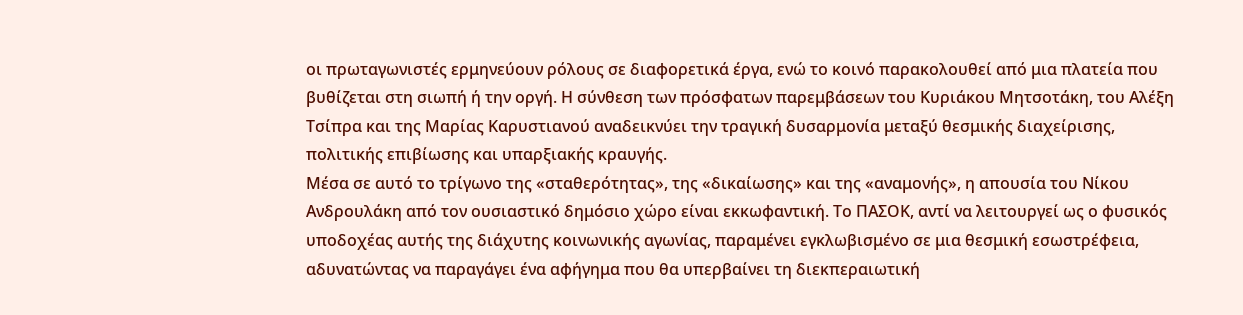οι πρωταγωνιστές ερμηνεύουν ρόλους σε διαφορετικά έργα, ενώ το κοινό παρακολουθεί από μια πλατεία που βυθίζεται στη σιωπή ή την οργή. Η σύνθεση των πρόσφατων παρεμβάσεων του Κυριάκου Μητσοτάκη, του Αλέξη Τσίπρα και της Μαρίας Καρυστιανού αναδεικνύει την τραγική δυσαρμονία μεταξύ θεσμικής διαχείρισης, πολιτικής επιβίωσης και υπαρξιακής κραυγής.
Μέσα σε αυτό το τρίγωνο της «σταθερότητας», της «δικαίωσης» και της «αναμονής», η απουσία του Νίκου Ανδρουλάκη από τον ουσιαστικό δημόσιο χώρο είναι εκκωφαντική. Το ΠΑΣΟΚ, αντί να λειτουργεί ως ο φυσικός υποδοχέας αυτής της διάχυτης κοινωνικής αγωνίας, παραμένει εγκλωβισμένο σε μια θεσμική εσωστρέφεια, αδυνατώντας να παραγάγει ένα αφήγημα που θα υπερβαίνει τη διεκπεραιωτική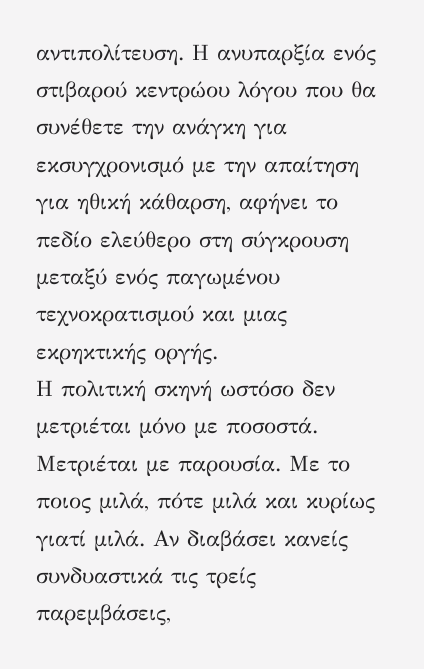αντιπολίτευση. Η ανυπαρξία ενός στιβαρού κεντρώου λόγου που θα συνέθετε την ανάγκη για εκσυγχρονισμό με την απαίτηση για ηθική κάθαρση, αφήνει το πεδίο ελεύθερο στη σύγκρουση μεταξύ ενός παγωμένου τεχνοκρατισμού και μιας εκρηκτικής οργής.
Η πολιτική σκηνή ωστόσο δεν μετριέται μόνο με ποσοστά. Μετριέται με παρουσία. Με το ποιος μιλά, πότε μιλά και κυρίως γιατί μιλά. Αν διαβάσει κανείς συνδυαστικά τις τρείς παρεμβάσεις,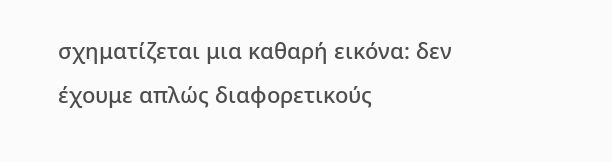σχηματίζεται μια καθαρή εικόνα: δεν έχουμε απλώς διαφορετικούς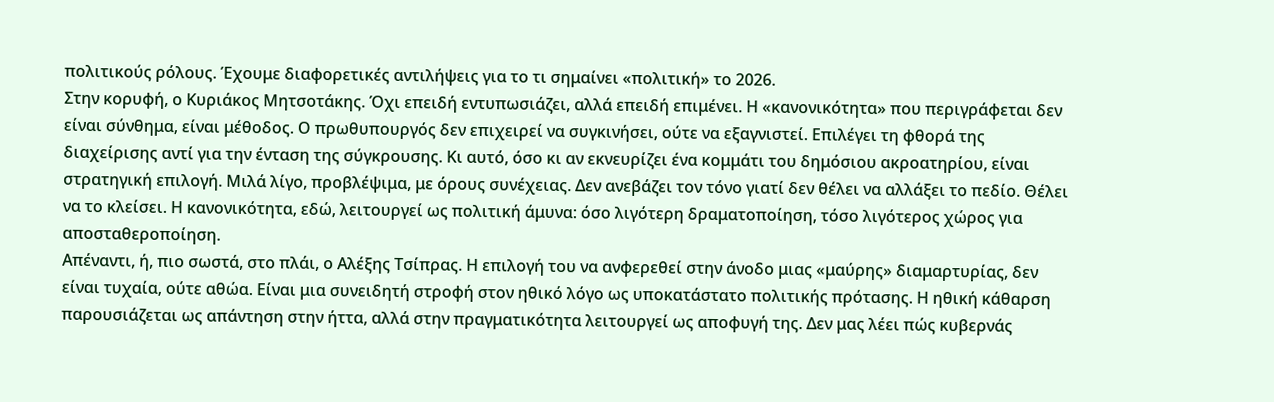πολιτικούς ρόλους. Έχουμε διαφορετικές αντιλήψεις για το τι σημαίνει «πολιτική» το 2026.
Στην κορυφή, ο Κυριάκος Μητσοτάκης. Όχι επειδή εντυπωσιάζει, αλλά επειδή επιμένει. Η «κανονικότητα» που περιγράφεται δεν είναι σύνθημα, είναι μέθοδος. Ο πρωθυπουργός δεν επιχειρεί να συγκινήσει, ούτε να εξαγνιστεί. Επιλέγει τη φθορά της διαχείρισης αντί για την ένταση της σύγκρουσης. Κι αυτό, όσο κι αν εκνευρίζει ένα κομμάτι του δημόσιου ακροατηρίου, είναι στρατηγική επιλογή. Μιλά λίγο, προβλέψιμα, με όρους συνέχειας. Δεν ανεβάζει τον τόνο γιατί δεν θέλει να αλλάξει το πεδίο. Θέλει να το κλείσει. Η κανονικότητα, εδώ, λειτουργεί ως πολιτική άμυνα: όσο λιγότερη δραματοποίηση, τόσο λιγότερος χώρος για αποσταθεροποίηση.
Απέναντι, ή, πιο σωστά, στο πλάι, ο Αλέξης Τσίπρας. Η επιλογή του να ανφερεθεί στην άνοδο μιας «μαύρης» διαμαρτυρίας, δεν είναι τυχαία, ούτε αθώα. Είναι μια συνειδητή στροφή στον ηθικό λόγο ως υποκατάστατο πολιτικής πρότασης. Η ηθική κάθαρση παρουσιάζεται ως απάντηση στην ήττα, αλλά στην πραγματικότητα λειτουργεί ως αποφυγή της. Δεν μας λέει πώς κυβερνάς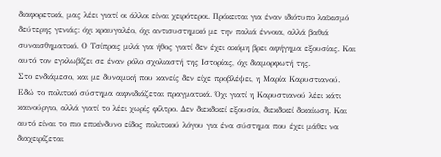διαφορετικά, μας λέει γιατί οι άλλοι είναι χειρότεροι. Πρόκειται για έναν ιδιότυπο λαϊκισμό δεύτερης γενιάς: όχι κραυγαλέο, όχι αντισυστημικό με την παλιά έννοια, αλλά βαθιά συναισθηματικό. Ο Τσίπρας μιλά για ήθος γιατί δεν έχει ακόμη βρει αφήγημα εξουσίας. Και αυτό τον εγκλωβίζει σε έναν ρόλο σχολιαστή της Ιστορίας, όχι διαμορφωτή της.
Στο ενδιάμεσο, και με δυναμική που κανείς δεν είχε προβλέψει, η Μαρία Καρυστιανού. Εδώ το πολιτικό σύστημα αιφνιδιάζεται πραγματικά. Όχι γιατί η Καρυστιανού λέει κάτι καινούργιο, αλλά γιατί το λέει χωρίς φίλτρο. Δεν διεκδικεί εξουσία, διεκδικεί δικαίωση. Και αυτό είναι το πιο επικίνδυνο είδος πολιτικού λόγου για ένα σύστημα που έχει μάθει να διαχειρίζεται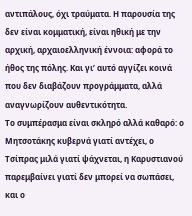αντιπάλους, όχι τραύματα. Η παρουσία της δεν είναι κομματική, είναι ηθική με την αρχική, αρχαιοελληνική έννοια: αφορά το ήθος της πόλης. Και γι’ αυτό αγγίζει κοινά που δεν διαβάζουν προγράμματα, αλλά αναγνωρίζουν αυθεντικότητα.
Το συμπέρασμα είναι σκληρό αλλά καθαρό: ο Μητσοτάκης κυβερνά γιατί αντέχει, ο Τσίπρας μιλά γιατί ψάχνεται, η Καρυστιανού παρεμβαίνει γιατί δεν μπορεί να σωπάσει, και ο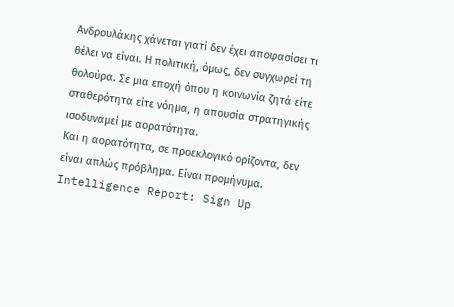Ανδρουλάκης χάνεται γιατί δεν έχει αποφασίσει τι θέλει να είναι. Η πολιτική, όμως, δεν συγχωρεί τη θολούρα. Σε μια εποχή όπου η κοινωνία ζητά είτε σταθερότητα είτε νόημα, η απουσία στρατηγικής ισοδυναμεί με αορατότητα.
Και η αορατότητα, σε προεκλογικό ορίζοντα, δεν είναι απλώς πρόβλημα. Είναι προμήνυμα.
Intelligence Report: Sign Up